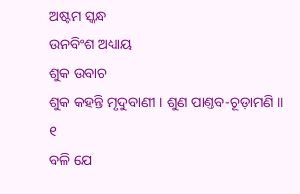ଅଷ୍ଟମ ସ୍କନ୍ଧ
ଉନବିଂଶ ଅଧ୍ୟାୟ
ଶୁକ ଉବାଚ
ଶୁକ କହନ୍ତି ମୃଦୁବାଣୀ । ଶୁଣ ପାଣ୍ତବ-ଚୂଡ଼ାମଣି ॥ ୧
ବଳି ଯେ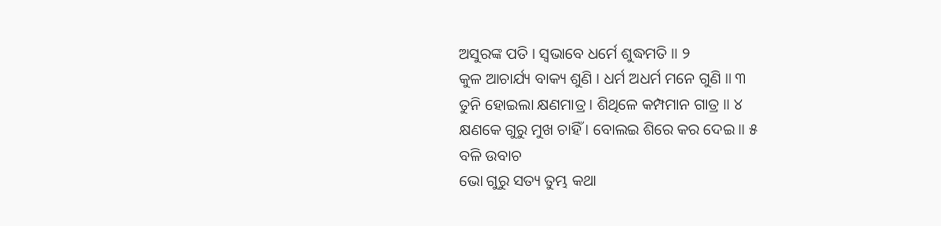ଅସୁରଙ୍କ ପତି । ସ୍ୱଭାବେ ଧର୍ମେ ଶୁଦ୍ଧମତି ॥ ୨
କୁଳ ଆଚାର୍ଯ୍ୟ ବାକ୍ୟ ଶୁଣି । ଧର୍ମ ଅଧର୍ମ ମନେ ଗୁଣି ॥ ୩
ତୁନି ହୋଇଲା କ୍ଷଣମାତ୍ର । ଶିଥିଳେ କମ୍ପମାନ ଗାତ୍ର ॥ ୪
କ୍ଷଣକେ ଗୁରୁ ମୁଖ ଚାହିଁ । ବୋଲଇ ଶିରେ କର ଦେଇ ॥ ୫
ବଳି ଉବାଚ
ଭୋ ଗୁରୁ ସତ୍ୟ ତୁମ୍ଭ କଥା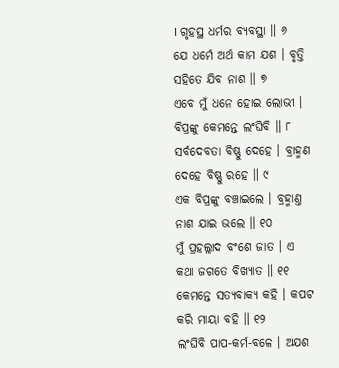। ଗୃହସ୍ଥ ଧର୍ମର ବ୍ୟବସ୍ଥା ॥ ୬
ଯେ ଧର୍ମେ ଅର୍ଥ କାମ ଯଶ । ବୃତ୍ତି ସହିତେ ଯିବ ନାଶ ॥ ୭
ଏବେ ମୁଁ ଧନେ ହୋଇ ଲୋଭୀ । ବିପ୍ରଙ୍କୁ କେମନ୍ତେ ଲଂଘିବି ॥ ୮
ସର୍ବଦେବତା ବିଷ୍ଣୁ ଦେହେ । ବ୍ରାହ୍ମଣ ଦେହେ ବିଷ୍ଣୁ ରହେ ॥ ୯
ଏକ ବିପ୍ରଙ୍କୁ ବଞ୍ଚାଇଲେ । ବ୍ରହ୍ମାଣ୍ତ ନାଶ ଯାଇ ଭଲେ ॥ ୧୦
ମୁଁ ପ୍ରହଲ୍ଲାଦ ବଂଶେ ଜାତ । ଏ କଥା ଜଗତେ ବିଖ୍ୟାତ ॥ ୧୧
କେମନ୍ତେ ସତ୍ୟବାକ୍ୟ କହି । କପଟ କରି ମାୟା ବହି ॥ ୧୨
ଲଂଘିବି ପାପ-କର୍ମ-ବଳେ । ଅଯଶ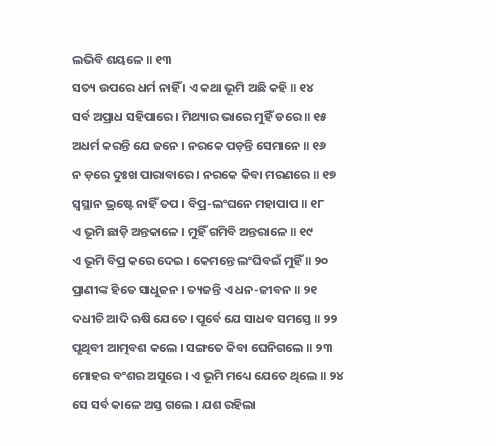ଲଭିବି ଶୟଳେ ॥ ୧୩
ସତ୍ୟ ଉପରେ ଧର୍ମ ନାହିଁ । ଏ କଥା ଭୂମି ଅଛି କହି ॥ ୧୪
ସର୍ବ ଅପ୍ରାଧ ସହିପାରେ । ମିଥ୍ୟାର ଭାରେ ମୁହିଁ ଡରେ ॥ ୧୫
ଅଧର୍ମ କରନ୍ତି ଯେ ଜନେ । ନରକେ ପଡ଼ନ୍ତି ସେମାନେ ॥ ୧୬
ନ ଡ଼ରେ ଦୁଃଖ ପାରାବାରେ । ନରକେ କିବା ମରଣରେ ॥ ୧୭
ସ୍ୱସ୍ଥାନ ଭ୍ରଷ୍ଟେ ନାହିଁ ତପ । ବିପ୍ର-ଲଂଘନେ ମହାପାପ ॥ ୧୮
ଏ ଭୂମି ଛାଡ଼ି ଅନ୍ତକାଳେ । ମୁହିଁ ଗମିବି ଅନ୍ତରାଳେ ॥ ୧୯
ଏ ଭୂମି ବିପ୍ର କରେ ଦେଇ । କେମନ୍ତେ ଲଂଘିବଇଁ ମୁହିଁ ॥ ୨୦
ପ୍ରାଣୀଙ୍କ ହିତେ ସାଧୁଜନ । ତ୍ୟଜନ୍ତି ଏ ଧନ-ଜୀବନ ॥ ୨୧
ଦଧୀଚି ଆଦି ଋଷି ଯେତେ । ପୂର୍ବେ ଯେ ସାଧବ ସମସ୍ତେ ॥ ୨୨
ପୃଥିବୀ ଆତ୍ମବଶ କଲେ । ସଙ୍ଗତେ କିବା ଘେନିଗଲେ ॥ ୨୩
ମୋହର ବଂଶର ଅସୁରେ । ଏ ଭୂମି ମଧ୍ୟେ ଯେତେ ଥିଲେ ॥ ୨୪
ସେ ସର୍ବ କାଳେ ଅସ୍ତ ଗଲେ । ଯଶ ରହିଲା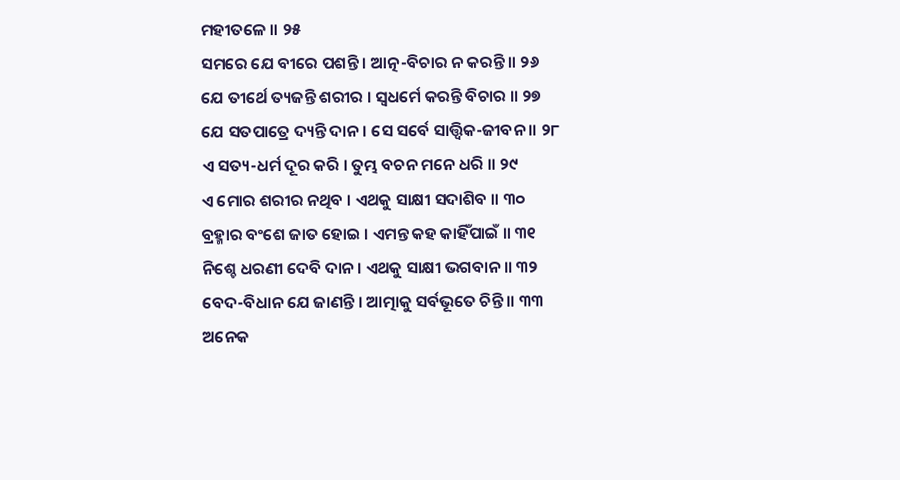ମହୀତଳେ ॥ ୨୫
ସମରେ ଯେ ବୀରେ ପଶନ୍ତି । ଆତ୍ନ-ବିଚାର ନ କରନ୍ତି ॥ ୨୬
ଯେ ତୀର୍ଥେ ତ୍ୟଜନ୍ତି ଶରୀର । ସ୍ୱଧର୍ମେ କରନ୍ତି ବିଚାର ॥ ୨୭
ଯେ ସତପାତ୍ରେ ଦ୍ୟନ୍ତି ଦାନ । ସେ ସର୍ବେ ସାତ୍ତ୍ୱିକ-ଜୀବନ ॥ ୨୮
ଏ ସତ୍ୟ-ଧର୍ମ ଦୂର କରି । ତୁମ୍ଭ ବଚନ ମନେ ଧରି ॥ ୨୯
ଏ ମୋର ଶରୀର ନଥିବ । ଏଥକୁ ସାକ୍ଷୀ ସଦାଶିବ ॥ ୩୦
ବ୍ରହ୍ମାର ବଂଶେ ଜାତ ହୋଇ । ଏମନ୍ତ କହ କାହିଁପାଇଁ ॥ ୩୧
ନିଶ୍ଚେ ଧରଣୀ ଦେବି ଦାନ । ଏଥକୁ ସାକ୍ଷୀ ଭଗବାନ ॥ ୩୨
ବେଦ-ବିଧାନ ଯେ ଜାଣନ୍ତି । ଆତ୍ମାକୁ ସର୍ବଭୂତେ ଚିନ୍ତି ॥ ୩୩
ଅନେକ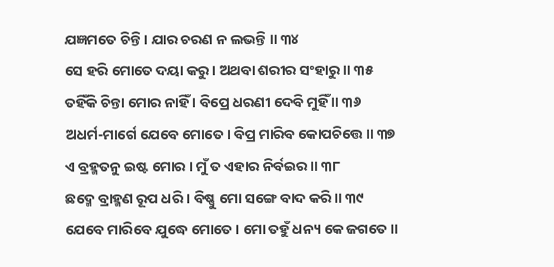ଯଜ୍ଞମତେ ଚିନ୍ତି । ଯାର ଚରଣ ନ ଲଭନ୍ତି ॥ ୩୪
ସେ ହରି ମୋତେ ଦୟା କରୁ । ଅଥବା ଶରୀର ସଂହାରୁ ॥ ୩୫
ତହିଁକି ଚିନ୍ତା ମୋର ନାହିଁ । ବିପ୍ରେ ଧରଣୀ ଦେବି ମୁହିଁ ॥ ୩୬
ଅଧର୍ମ-ମାର୍ଗେ ଯେବେ ମୋତେ । ବିପ୍ର ମାରିବ କୋପଚିତ୍ତେ ॥ ୩୭
ଏ ବ୍ରହ୍ମତନୁ ଇଷ୍ଟ ମୋର । ମୁଁ ତ ଏହାର ନିର୍ବଇର ॥ ୩୮
ଛଦ୍ମେ ବ୍ରାହ୍ମଣ ରୂପ ଧରି । ବିଷ୍ଣୁ ମୋ ସଙ୍ଗେ ବାଦ କରି ॥ ୩୯
ଯେବେ ମାରିବେ ଯୁଦ୍ଧେ ମୋତେ । ମୋ ତହୁଁ ଧନ୍ୟ କେ ଜଗତେ ॥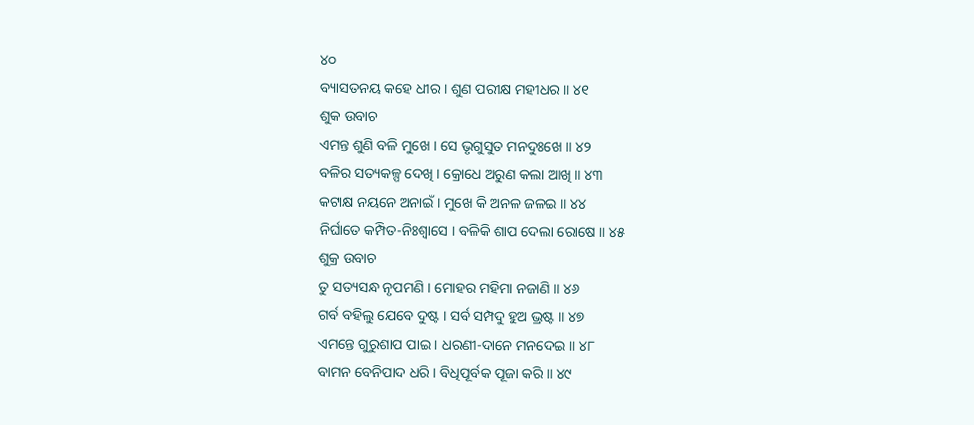୪୦
ବ୍ୟାସତନୟ କହେ ଧୀର । ଶୁଣ ପରୀକ୍ଷ ମହୀଧର ॥ ୪୧
ଶୁକ ଉବାଚ
ଏମନ୍ତ ଶୁଣି ବଳି ମୁଖେ । ସେ ଭୃଗୁସୁତ ମନଦୁଃଖେ ॥ ୪୨
ବଳିର ସତ୍ୟକଳ୍ପ ଦେଖି । କ୍ରୋଧେ ଅରୁଣ କଲା ଆଖି ॥ ୪୩
କଟାକ୍ଷ ନୟନେ ଅନାଇଁ । ମୁଖେ କି ଅନଳ ଜଳଇ ॥ ୪୪
ନିର୍ଘାତେ କମ୍ପିତ-ନିଃଶ୍ୱାସେ । ବଳିକି ଶାପ ଦେଲା ରୋଷେ ॥ ୪୫
ଶୁକ୍ର ଉବାଚ
ତୁ ସତ୍ୟସନ୍ଧ ନୃପମଣି । ମୋହର ମହିମା ନଜାଣି ॥ ୪୬
ଗର୍ବ ବହିଲୁ ଯେବେ ଦୁଷ୍ଟ । ସର୍ବ ସମ୍ପଦୁ ହୁଅ ଭ୍ରଷ୍ଟ ॥ ୪୭
ଏମନ୍ତେ ଗୁରୁଶାପ ପାଇ । ଧରଣୀ-ଦାନେ ମନଦେଇ ॥ ୪୮
ବାମନ ବେନିପାଦ ଧରି । ବିଧିପୂର୍ବକ ପୂଜା କରି ॥ ୪୯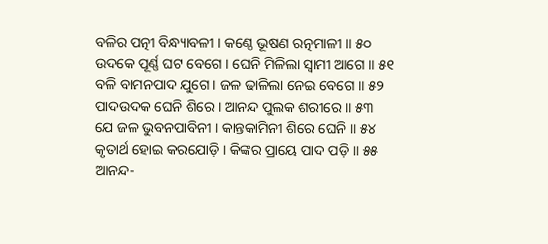ବଳିର ପତ୍ନୀ ବିନ୍ଧ୍ୟାବଳୀ । କଣ୍ଠେ ଭୂଷଣ ରତ୍ନମାଳୀ ॥ ୫୦
ଉଦକେ ପୂର୍ଣ୍ଣ ଘଟ ବେଗେ । ଘେନି ମିଳିଲା ସ୍ୱାମୀ ଆଗେ ॥ ୫୧
ବଳି ବାମନପାଦ ଯୁଗେ । ଜଳ ଢାଳିଲା ନେଇ ବେଗେ ॥ ୫୨
ପାଦଉଦକ ଘେନି ଶିରେ । ଆନନ୍ଦ ପୁଲକ ଶରୀରେ ॥ ୫୩
ଯେ ଜଳ ଭୁବନପାବିନୀ । କାନ୍ତକାମିନୀ ଶିରେ ଘେନି ॥ ୫୪
କୃତାର୍ଥ ହୋଇ କରଯୋଡ଼ି । କିଙ୍କର ପ୍ରାୟେ ପାଦ ପଡ଼ି ॥ ୫୫
ଆନନ୍ଦ-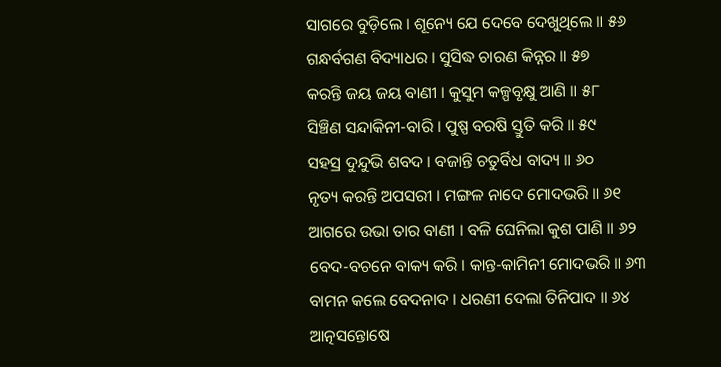ସାଗରେ ବୁଡ଼ିଲେ । ଶୂନ୍ୟେ ଯେ ଦେବେ ଦେଖୁଥିଲେ ॥ ୫୬
ଗନ୍ଧର୍ବଗଣ ବିଦ୍ୟାଧର । ସୁସିଦ୍ଧ ଚାରଣ କିନ୍ନର ॥ ୫୭
କରନ୍ତି ଜୟ ଜୟ ବାଣୀ । କୁସୁମ କଳ୍ପବୃକ୍ଷୁ ଆଣି ॥ ୫୮
ସିଞ୍ଚିଣ ସନ୍ଦାକିନୀ-ବାରି । ପୁଷ୍ପ ବରଷି ସ୍ତୁତି କରି ॥ ୫୯
ସହସ୍ର ଦୁନ୍ଦୁଭି ଶବଦ । ବଜାନ୍ତି ଚତୁର୍ବିଧ ବାଦ୍ୟ ॥ ୬୦
ନୃତ୍ୟ କରନ୍ତି ଅପସରୀ । ମଙ୍ଗଳ ନାଦେ ମୋଦଭରି ॥ ୬୧
ଆଗରେ ଉଭା ତାର ବାଣୀ । ବଳି ଘେନିଲା କୁଶ ପାଣି ॥ ୬୨
ବେଦ-ବଚନେ ବାକ୍ୟ କରି । କାନ୍ତ-କାମିନୀ ମୋଦଭରି ॥ ୬୩
ବାମନ କଲେ ବେଦନାଦ । ଧରଣୀ ଦେଲା ତିନିପାଦ ॥ ୬୪
ଆତ୍ନସନ୍ତୋଷେ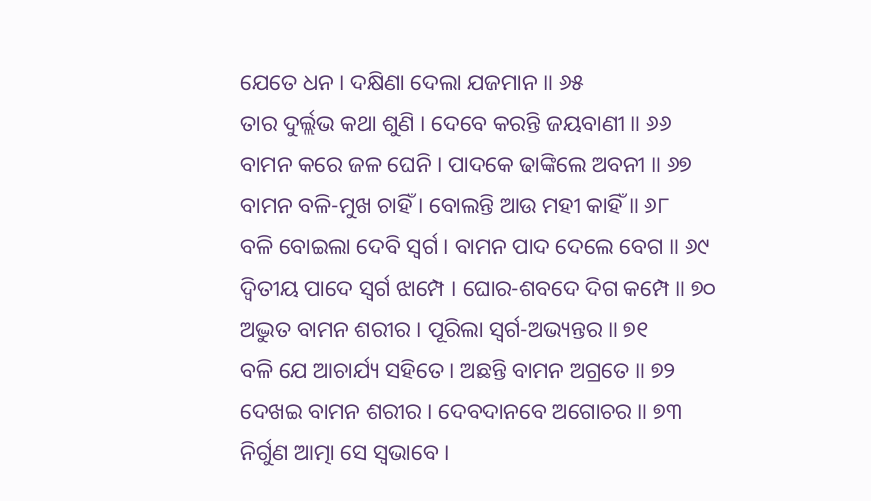ଯେତେ ଧନ । ଦକ୍ଷିଣା ଦେଲା ଯଜମାନ ॥ ୬୫
ତାର ଦୁର୍ଲ୍ଲଭ କଥା ଶୁଣି । ଦେବେ କରନ୍ତି ଜୟବାଣୀ ॥ ୬୬
ବାମନ କରେ ଜଳ ଘେନି । ପାଦକେ ଢାଙ୍କିଲେ ଅବନୀ ॥ ୬୭
ବାମନ ବଳି-ମୁଖ ଚାହିଁ । ବୋଲନ୍ତି ଆଉ ମହୀ କାହିଁ ॥ ୬୮
ବଳି ବୋଇଲା ଦେବି ସ୍ୱର୍ଗ । ବାମନ ପାଦ ଦେଲେ ବେଗ ॥ ୬୯
ଦ୍ୱିତୀୟ ପାଦେ ସ୍ୱର୍ଗ ଝାମ୍ପେ । ଘୋର-ଶବଦେ ଦିଗ କମ୍ପେ ॥ ୭୦
ଅଦ୍ଭୁତ ବାମନ ଶରୀର । ପୂରିଲା ସ୍ୱର୍ଗ-ଅଭ୍ୟନ୍ତର ॥ ୭୧
ବଳି ଯେ ଆଚାର୍ଯ୍ୟ ସହିତେ । ଅଛନ୍ତି ବାମନ ଅଗ୍ରତେ ॥ ୭୨
ଦେଖଇ ବାମନ ଶରୀର । ଦେବଦାନବେ ଅଗୋଚର ॥ ୭୩
ନିର୍ଗୁଣ ଆତ୍ମା ସେ ସ୍ୱଭାବେ ।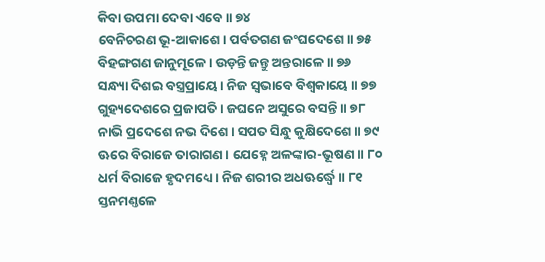କିବା ଉପମା ଦେବା ଏବେ ॥ ୭୪
ବେନିଚରଣ ଭୂ-ଆକାଶେ । ପର୍ବତଗଣ ଜଂଘଦେଶେ ॥ ୭୫
ବିହଙ୍ଗଗଣ ଜାନୁମୂଳେ । ଉଡ଼ନ୍ତି ଜନ୍ତୁ ଅନ୍ତରାଳେ ॥ ୭୬
ସନ୍ଧ୍ୟା ଦିଶଇ ବସ୍ତ୍ରପ୍ରାୟେ । ନିଜ ସ୍ୱଭାବେ ବିଶ୍ୱକାୟେ ॥ ୭୭
ଗୁହ୍ୟଦେଶରେ ପ୍ରଜାପତି । ଜଘନେ ଅସୁରେ ବସନ୍ତି ॥ ୭୮
ନାଭି ପ୍ରଦେଶେ ନଭ ଦିଶେ । ସପତ ସିନ୍ଧୁ କୁକ୍ଷିଦେଶେ ॥ ୭୯
ଊରେ ବିରାଜେ ତାରାଗଣ । ଯେହ୍ନେ ଅଳଙ୍କାର-ଭୂଷଣ ॥ ୮୦
ଧର୍ମ ବିରାଜେ ହୃଦମଧ୍ୟେ । ନିଜ ଶରୀର ଅଧଊର୍ଦ୍ଧ୍ୱେ ॥ ୮୧
ସ୍ତନମଣ୍ତଳେ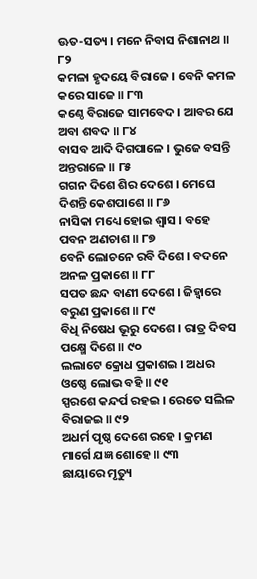ଊତ-ସତ୍ୟ । ମନେ ନିବାସ ନିଶାନାଥ ॥ ୮୨
କମଳା ହୃଦୟେ ବିରାଜେ । ବେନି କମଳ କରେ ସାଜେ ॥ ୮୩
କଣ୍ଠେ ବିରାଜେ ସାମବେଦ । ଆବର ଯେ ଅବା ଶବଦ ॥ ୮୪
ବାସବ ଆଦି ଦିଗପାଳେ । ଭୁଜେ ବସନ୍ତି ଅନ୍ତରାଳେ ॥ ୮୫
ଗଗନ ଦିଶେ ଶିର ଦେଶେ । ମେଘେ ଦିଶନ୍ତି କେଶପାଶେ ॥ ୮୬
ନାସିକା ମଧ୍ୟେ ହୋଇ ଶ୍ୱାସ । ବହେ ପବନ ଅଣଚାଶ ॥ ୮୭
ବେନି ଲୋଚନେ ରବି ଦିଶେ । ବଦନେ ଅନଳ ପ୍ରକାଶେ ॥ ୮୮
ସପତ ଛନ୍ଦ ବାଣୀ ଦେଶେ । ଜିହ୍ୱାରେ ବରୁଣ ପ୍ରକାଶେ ॥ ୮୯
ବିଧି ନିଷେଧ ଭୂରୁ ଦେଶେ । ରାତ୍ର ଦିବସ ପକ୍ଷ୍ମେ ଦିଶେ ॥ ୯୦
ଲଲାଟେ କ୍ରୋଧ ପ୍ରକାଶଇ । ଅଧର ଓଷ୍ଠେ ଲୋଭ ବହି ॥ ୯୧
ସ୍ପରଶେ କନ୍ଦର୍ପ ରହଇ । ରେତେ ସଲିଳ ବିରାଜଇ ॥ ୯୨
ଅଧର୍ମ ପୃଷ୍ଠ ଦେଶେ ରହେ । କ୍ରମଣ ମାର୍ଗେ ଯଜ୍ଞ ଶୋହେ ॥ ୯୩
ଛାୟାରେ ମୃତ୍ୟୁ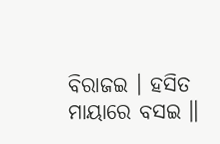ବିରାଜଇ । ହସିତ ମାୟାରେ ବସଇ ॥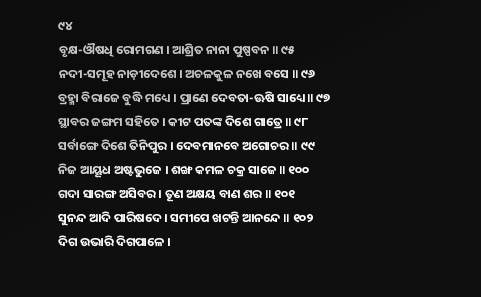୯୪
ବୃକ୍ଷ-ଔଷଧି ରୋମଗଣ । ଆଶ୍ରିତ ନାନା ପୁଷ୍ପବନ ॥ ୯୫
ନଦୀ-ସମୂହ ନାଡ଼ୀଦେଶେ । ଅଚଳକୁଳ ନଖେ ବସେ ॥ ୯୬
ବ୍ରହ୍ମା ବିରାଜେ ବୁଦ୍ଧି ମଧ୍ୟେ । ପ୍ରାଣେ ଦେବତା-ଊଷି ସାଧ୍ୟେ ॥ ୯୭
ସ୍ଥାବର ଜଙ୍ଗମ ସହିତେ । କୀଟ ପତଙ୍କ ଦିଶେ ଗାତ୍ରେ ॥ ୯୮
ସର୍ବାଙ୍ଗେ ଦିଶେ ତିନିପୁର । ଦେବମାନବେ ଅଗୋଚର ॥ ୯୯
ନିଜ ଆୟୂଧ ଅଷ୍ଟଭୁଜେ । ଶଙ୍ଖ କମଳ ଚକ୍ର ସାଜେ ॥ ୧୦୦
ଗଦା ସାରଙ୍ଗ ଅସିବର । ତୂଣ ଅକ୍ଷୟ ବାଣ ଶର ॥ ୧୦୧
ସୁନନ୍ଦ ଆଦି ପାରିଷଦେ । ସମୀପେ ଖଟନ୍ତି ଆନନ୍ଦେ ॥ ୧୦୨
ଦିଗ ଉଭାରି ଦିଗପାଳେ ।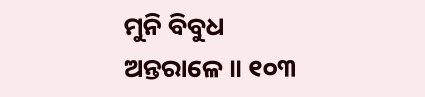ମୁନି ବିବୁଧ ଅନ୍ତରାଳେ ॥ ୧୦୩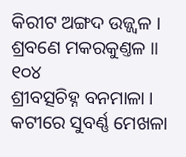କିରୀଟ ଅଙ୍ଗଦ ଉଜ୍ଜ୍ୱଳ । ଶ୍ରବଣେ ମକରକୁଣ୍ତଳ ॥ ୧୦୪
ଶ୍ରୀବତ୍ସଚିହ୍ନ ବନମାଳା । କଟୀରେ ସୁବର୍ଣ୍ଣ ମେଖଳା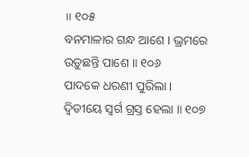॥ ୧୦୫
ବନମାଳାର ଗନ୍ଧ ଆଶେ । ଭ୍ରମରେ ଉଡ଼ୁଛନ୍ତି ପାଶେ ॥ ୧୦୬
ପାଦକେ ଧରଣୀ ପୁରିଲା । ଦ୍ୱିତୀୟେ ସ୍ୱର୍ଗ ଗ୍ରସ୍ତ ହେଲା ॥ ୧୦୭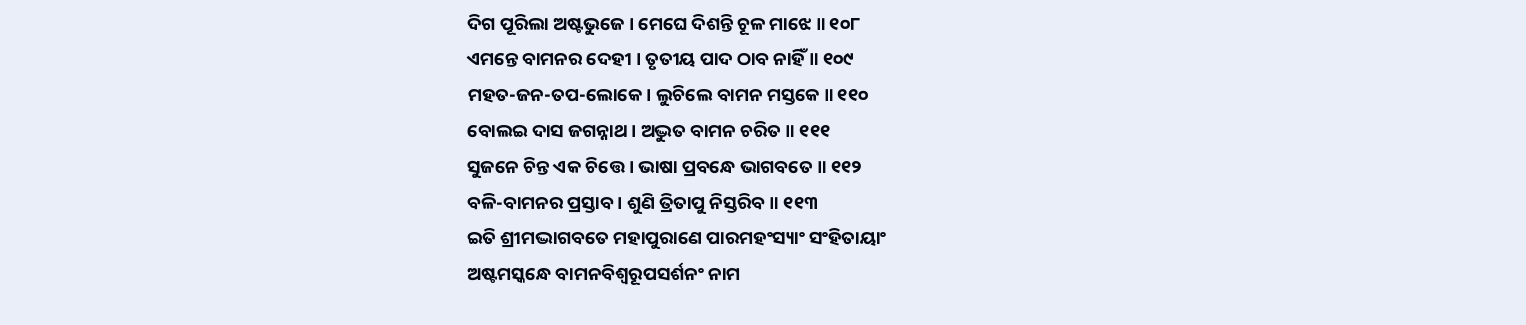ଦିଗ ପୂରିଲା ଅଷ୍ଟଭୁଜେ । ମେଘେ ଦିଶନ୍ତି ଚୂଳ ମାଝେ ॥ ୧୦୮
ଏମନ୍ତେ ବାମନର ଦେହୀ । ତୃତୀୟ ପାଦ ଠାବ ନାହିଁ ॥ ୧୦୯
ମହତ-ଜନ-ତପ-ଲୋକେ । ଲୁଚିଲେ ବାମନ ମସ୍ତକେ ॥ ୧୧୦
ବୋଲଇ ଦାସ ଜଗନ୍ନାଥ । ଅଦ୍ଭୁତ ବାମନ ଚରିତ ॥ ୧୧୧
ସୁଜନେ ଚିନ୍ତ ଏକ ଚିତ୍ତେ । ଭାଷା ପ୍ରବନ୍ଧେ ଭାଗବତେ ॥ ୧୧୨
ବଳି-ବାମନର ପ୍ରସ୍ତାବ । ଶୁଣି ତ୍ରିତାପୁ ନିସ୍ତରିବ ॥ ୧୧୩
ଇତି ଶ୍ରୀମଦ୍ଭାଗବତେ ମହାପୁରାଣେ ପାରମହଂସ୍ୟାଂ ସଂହିତାୟାଂ
ଅଷ୍ଟମସ୍କନ୍ଧେ ବାମନବିଶ୍ୱରୂପସର୍ଶନଂ ନାମ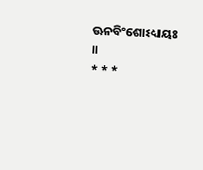ଊନବିଂଶୋଽଧ୍ୟାୟଃ ॥
* * *